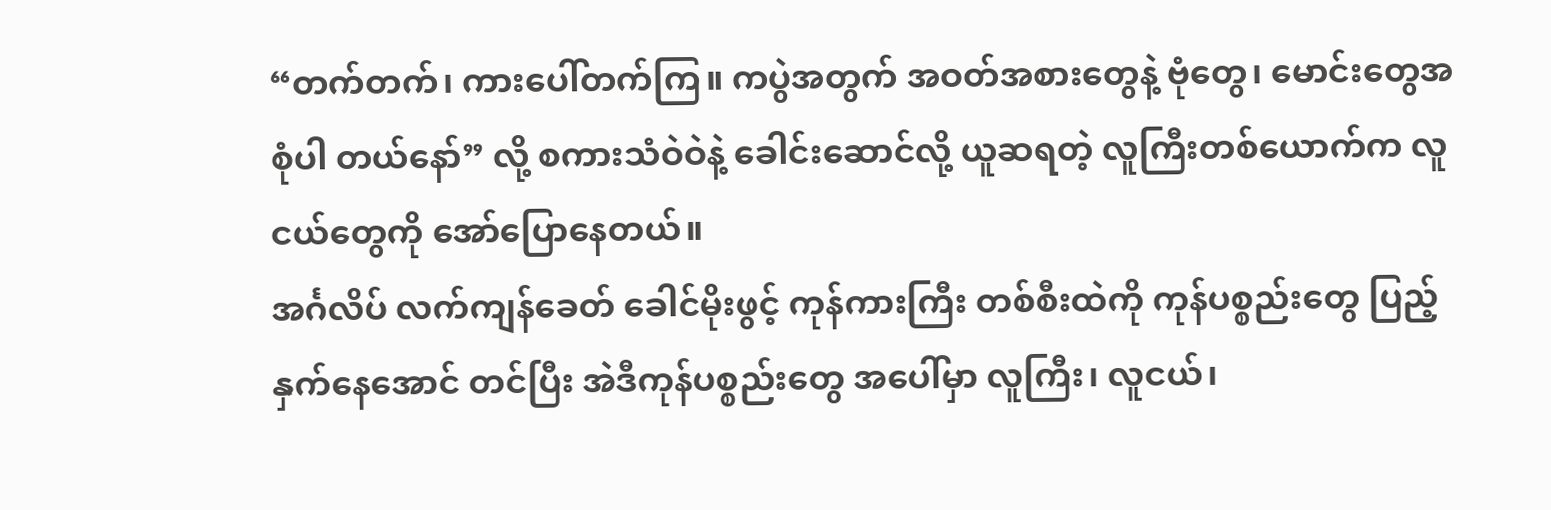“တက်တက်၊ ကားပေါ်တက်ကြ။ ကပွဲအတွက် အဝတ်အစားတွေနဲ့ ဗုံတွေ၊ မောင်းတွေအစုံပါ တယ်နော်” လို့ စကားသံဝဲဝဲနဲ့ ခေါင်းဆောင်လို့ ယူဆရတဲ့ လူကြီးတစ်ယောက်က လူငယ်တွေကို အော်ပြောနေတယ်။
အင်္ဂလိပ် လက်ကျန်ခေတ် ခေါင်မိုးဖွင့် ကုန်ကားကြီး တစ်စီးထဲကို ကုန်ပစ္စည်းတွေ ပြည့်နှက်နေအောင် တင်ပြီး အဲဒီကုန်ပစ္စည်းတွေ အပေါ်မှာ လူကြီး၊ လူငယ်၊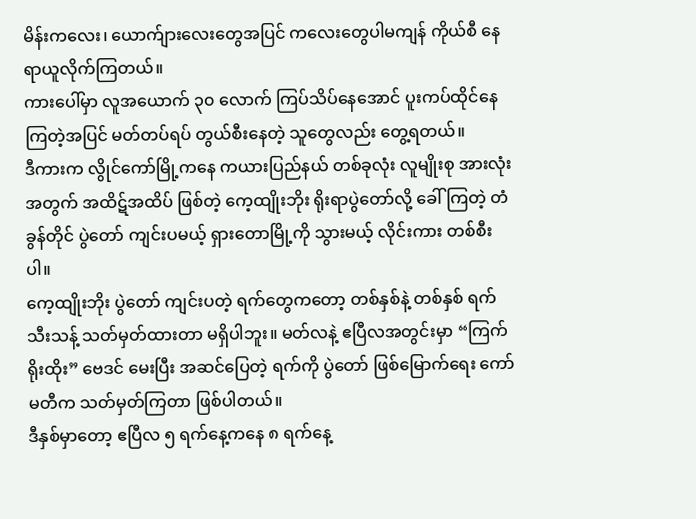မိန်းကလေး၊ ယောက်ျားလေးတွေအပြင် ကလေးတွေပါမကျန် ကိုယ်စီ နေရာယူလိုက်ကြတယ်။
ကားပေါ်မှာ လူအယောက် ၃၀ လောက် ကြပ်သိပ်နေအောင် ပူးကပ်ထိုင်နေကြတဲ့အပြင် မတ်တပ်ရပ် တွယ်စီးနေတဲ့ သူတွေလည်း တွေ့ရတယ်။
ဒီကားက လွိုင်ကော်မြို့ကနေ ကယားပြည်နယ် တစ်ခုလုံး လူမျိုးစု အားလုံးအတွက် အထိဋ်အထိပ် ဖြစ်တဲ့ ကေ့ထျိုးဘိုး ရိုးရာပွဲတော်လို့ ခေါ်ကြတဲ့ တံခွန်တိုင် ပွဲတော် ကျင်းပမယ့် ရှားတောမြို့ကို သွားမယ့် လိုင်းကား တစ်စီးပါ။
ကေ့ထျိုးဘိုး ပွဲတော် ကျင်းပတဲ့ ရက်တွေကတော့ တစ်နှစ်နဲ့ တစ်နှစ် ရက်သီးသန့် သတ်မှတ်ထားတာ မရှိပါဘူး။ မတ်လနဲ့ ဧပြီလအတွင်းမှာ “ကြက်ရိုးထိုး” ဗေဒင် မေးပြီး အဆင်ပြေတဲ့ ရက်ကို ပွဲတော် ဖြစ်မြောက်ရေး ကော်မတီက သတ်မှတ်ကြတာ ဖြစ်ပါတယ်။
ဒီနှစ်မှာတော့ ဧပြီလ ၅ ရက်နေ့ကနေ ၈ ရက်နေ့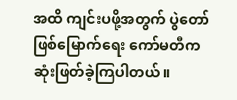အထိ ကျင်းပဖို့အတွက် ပွဲတော် ဖြစ်မြောက်ရေး ကော်မတီက ဆုံးဖြတ်ခဲ့ကြပါတယ်။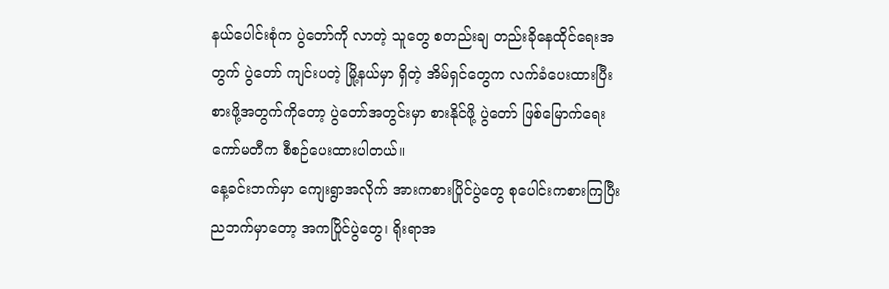နယ်ပေါင်းစုံက ပွဲတော်ကို လာတဲ့ သူတွေ စတည်းချ တည်းခိုနေထိုင်ရေးအတွက် ပွဲတော် ကျင်းပတဲ့ မြို့နယ်မှာ ရှိတဲ့ အိမ်ရှင်တွေက လက်ခံပေးထားပြီး စားဖို့အတွက်ကိုတော့ ပွဲတော်အတွင်းမှာ စားနိုင်ဖို့ ပွဲတော် ဖြစ်မြောက်ရေး ကော်မတီက စီစဉ်ပေးထားပါတယ်။
နေ့ခင်းဘက်မှာ ကျေးရွာအလိုက် အားကစားပြိုင်ပွဲတွေ စုပေါင်းကစားကြပြီး ညဘက်မှာတော့ အကပြိုင်ပွဲတွေ၊ ရိုးရာအ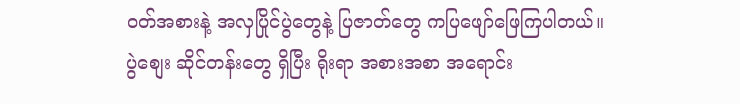ဝတ်အစားနဲ့ အလှပြိုင်ပွဲတွေနဲ့ ပြဇာတ်တွေ ကပြဖျော်ဖြေကြပါတယ်။
ပွဲစျေး ဆိုင်တန်းတွေ ရှိပြီး ရိုးရာ အစားအစာ အရောင်း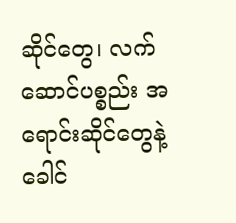ဆိုင်တွေ၊ လက်ဆောင်ပစ္စည်း အရောင်းဆိုင်တွေနဲ့ ခေါင်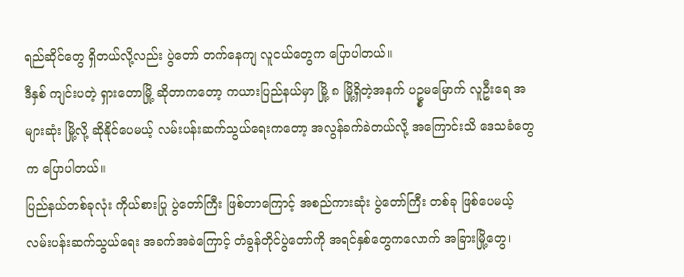ရည်ဆိုင်တွေ ရှိတယ်လို့လည်း ပွဲတော် တက်နေကျ လူငယ်တွေက ပြောပါတယ်။
ဒီနှစ် ကျင်းပတဲ့ ရှားတောမြို့ ဆိုတာကတော့ ကယားပြည်နယ်မှာ မြို့ ၈ မြို့ရှိတဲ့အနက် ပဥ္စမမြောက် လူဦးရေ အများဆုံး မြို့လို့ ဆိုနိုင်ပေမယ့် လမ်းပန်းဆက်သွယ်ရေးကတော့ အလွန်ခက်ခဲတယ်လို့ အကြောင်းသိ ဒေသခံတွေက ပြောပါတယ်။
ပြည်နယ်တစ်ခုလုံး ကိုယ်စားပြု ပွဲတော်ကြီး ဖြစ်တာကြောင့် အစည်ကားဆုံး ပွဲတော်ကြီး တစ်ခု ဖြစ်ပေမယ့် လမ်းပန်းဆက်သွယ်ရေး အခက်အခဲကြောင့် တံခွန်တိုင်ပွဲတော်ကို အရင်နှစ်တွေကလောက် အခြားမြို့တွေ၊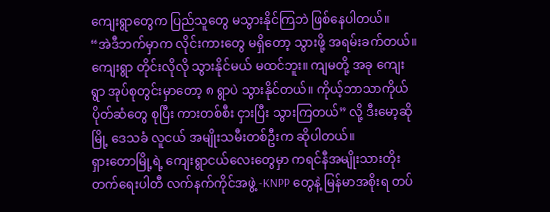ကျေးရွာတွေက ပြည်သူတွေ မသွားနိုင်ကြဘဲ ဖြစ်နေပါတယ်။
“အဲဒီဘက်မှာက လိုင်းကားတွေ မရှိတော့ သွားဖို့ အရမ်းခက်တယ်။ ကျေးရွာ တိုင်းလိုလို သွားနိုင်မယ် မထင်ဘူး။ ကျမတို့ အခု ကျေးရွာ အုပ်စုတွင်းမှာတော့ ၈ ရွာပဲ သွားနိုင်တယ်။ ကိုယ့်ဘာသာကိုယ် ပိုတ်ဆံတွေ စုပြီး ကားတစ်စီး ငှားပြီး သွားကြတယ်” လို့ ဒီးမော့ဆိုမြို့ ဒေသခံ လူငယ် အမျိုးသမီးတစ်ဦးက ဆိုပါတယ်။
ရှားတောမြို့ရဲ့ ကျေးရွာငယ်လေးတွေမှာ ကရင်နီအမျိုးသားတိုးတက်ရေးပါတီ လက်နက်ကိုင်အဖွဲ့ -KNPP တွေနဲ့ မြန်မာအစိုးရ တပ်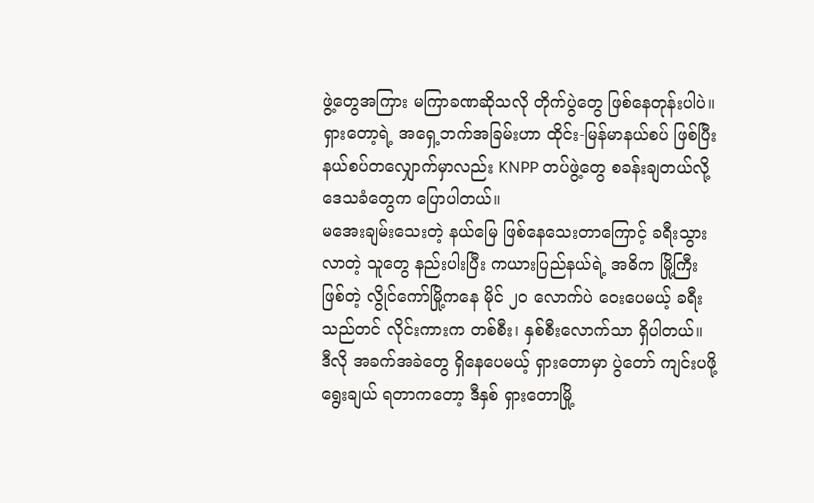ဖွဲ့တွေအကြား မကြာခဏဆိုသလို တိုက်ပွဲတွေ ဖြစ်နေတုန်းပါပဲ။
ရှားတော့ရဲ့ အရှေ့ဘက်အခြမ်းဟာ ထိုင်း-မြန်မာနယ်စပ် ဖြစ်ပြီး နယ်စပ်တလျှောက်မှာလည်း KNPP တပ်ဖွဲ့တွေ စခန်းချတယ်လို့ ဒေသခံတွေက ပြောပါတယ်။
မအေးချမ်းသေးတဲ့ နယ်မြေ ဖြစ်နေသေးတာကြောင့် ခရီးသွားလာတဲ့ သူတွေ နည်းပါးပြီး ကယားပြည်နယ်ရဲ့ အဓိက မြို့ကြီး ဖြစ်တဲ့ လွိုင်ကော်မြို့ကနေ မိုင် ၂၀ လောက်ပဲ ဝေးပေမယ့် ခရီးသည်တင် လိုင်းကားက တစ်စီး၊ နှစ်စီးလောက်သာ ရှိပါတယ်။
ဒီလို အခက်အခဲတွေ ရှိနေပေမယ့် ရှားတောမှာ ပွဲတော် ကျင်းပဖို့ ရွေးချယ် ရတာကတော့ ဒီနှစ် ရှားတောမြို့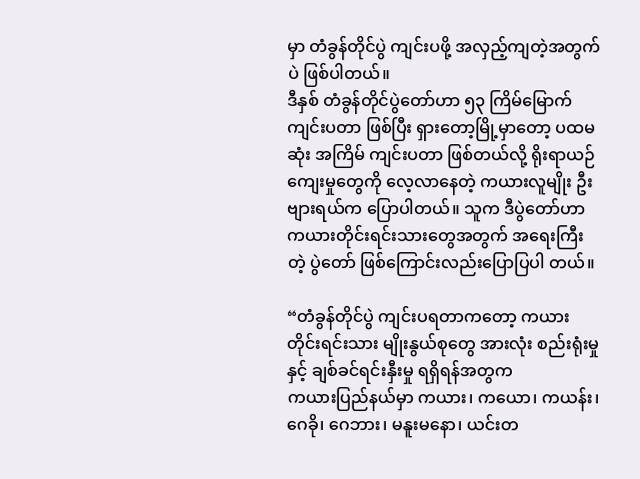မှာ တံခွန်တိုင်ပွဲ ကျင်းပဖို့ အလှည့်ကျတဲ့အတွက်ပဲ ဖြစ်ပါတယ်။
ဒီနှစ် တံခွန်တိုင်ပွဲတော်ဟာ ၅၃ ကြိမ်မြောက် ကျင်းပတာ ဖြစ်ပြီး ရှားတော့မြို့မှာတော့ ပထမဆုံး အကြိမ် ကျင်းပတာ ဖြစ်တယ်လို့ ရိုးရာယဉ်ကျေးမှုတွေကို လေ့လာနေတဲ့ ကယားလူမျိုး ဦးဗျားရယ်က ပြောပါတယ်။ သူက ဒီပွဲတော်ဟာ ကယားတိုင်းရင်းသားတွေအတွက် အရေးကြီးတဲ့ ပွဲတော် ဖြစ်ကြောင်းလည်းပြောပြပါ တယ်။

“တံခွန်တိုင်ပွဲ ကျင်းပရတာကတော့ ကယားတိုင်းရင်းသား မျိုးနွယ်စုတွေ အားလုံး စည်းရုံးမှုနှင့် ချစ်ခင်ရင်းနှီးမှု ရရှိရန်အတွက
ကယားပြည်နယ်မှာ ကယား၊ ကယော၊ ကယန်း၊ ဂေခို၊ ဂေဘား၊ မနူးမနော၊ ယင်းတ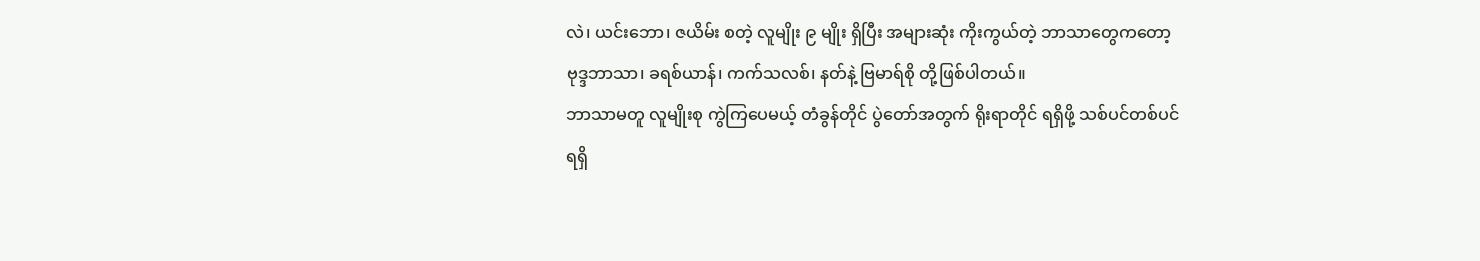လဲ၊ ယင်းဘော၊ ဇယိမ်း စတဲ့ လူမျိုး ၉ မျိုး ရှိပြီး အများဆုံး ကိုးကွယ်တဲ့ ဘာသာတွေကတော့ ဗုဒ္ဒဘာသာ၊ ခရစ်ယာန်၊ ကက်သလစ်၊ နတ်နဲ့ ဗြမာရ်စို တို့ဖြစ်ပါတယ်။
ဘာသာမတူ လူမျိုးစု ကွဲကြပေမယ့် တံခွန်တိုင် ပွဲတော်အတွက် ရိုးရာတိုင် ရရှိဖို့ သစ်ပင်တစ်ပင် ရရှိ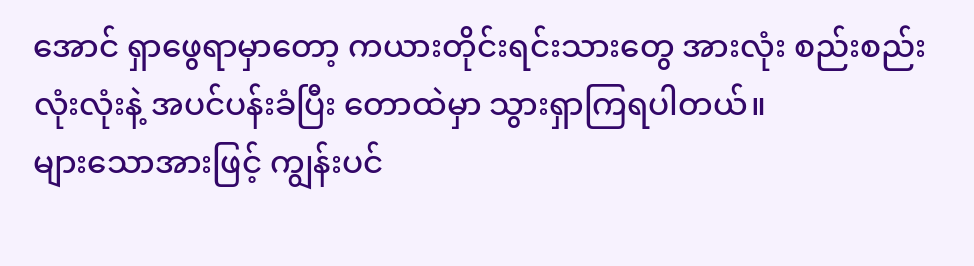အောင် ရှာဖွေရာမှာတော့ ကယားတိုင်းရင်းသားတွေ အားလုံး စည်းစည်းလုံးလုံးနဲ့ အပင်ပန်းခံပြီး တောထဲမှာ သွားရှာကြရပါတယ်။
များသောအားဖြင့် ကျွန်းပင်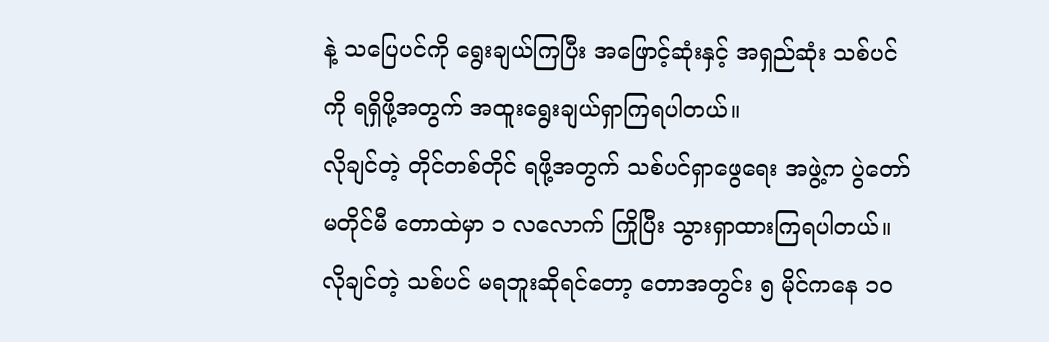နဲ့ သပြေပင်ကို ရွေးချယ်ကြပြီး အဖြောင့်ဆုံးနှင့် အရှည်ဆုံး သစ်ပင်ကို ရရှိဖို့အတွက် အထူးရွေးချယ်ရှာကြရပါတယ်။
လိုချင်တဲ့ တိုင်တစ်တိုင် ရဖို့အတွက် သစ်ပင်ရှာဖွေရေး အဖွဲ့က ပွဲတော်မတိုင်မီ တောထဲမှာ ၁ လလောက် ကြိုပြီး သွားရှာထားကြရပါတယ်။
လိုချင်တဲ့ သစ်ပင် မရဘူးဆိုရင်တော့ တောအတွင်း ၅ မိုင်ကနေ ၁၀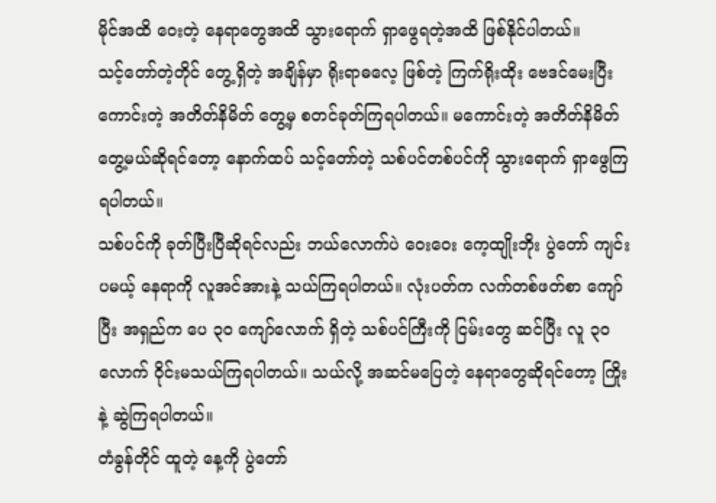မိုင်အထိ ဝေးတဲ့ နေရာတွေအထိ သွားရောက် ရှာဖွေရတဲ့အထိ ဖြစ်နိုင်ပါတယ်။
သင့်တော်တဲ့တိုင် တွေ့ရှိတဲ့ အချိန်မှာ ရိုးရာဓလေ့ ဖြစ်တဲ့ ကြက်ရိုးထိုး ဗေဒင်မေးပြီး ကောင်းတဲ့ အတိတ်နိမိတ် တွေ့မှ စတင်ခုတ်ကြရပါတယ်။ မကောင်းတဲ့ အတိတ်နိမိတ်တွေ့မယ်ဆိုရင်တော့ နောက်ထပ် သင့်တော်တဲ့ သစ်ပင်တစ်ပင်ကို သွားရောက် ရှာဖွေကြရပါတယ်။
သစ်ပင်ကို ခုတ်ပြီးပြီဆိုရင်လည်း ဘယ်လောက်ပဲ ဝေးဝေး ကေ့ထျိုးဘိုး ပွဲတော် ကျင်းပမယ့် နေရာကို လူအင်အားနဲ့ သယ်ကြရပါတယ်။ လုံးပတ်က လက်တစ်ဖတ်စာ ကျော်ပြီး အရှည်က ပေ ၃၀ ကျော်လောက် ရှိတဲ့ သစ်ပင်ကြီးကို ငြမ်းတွေ ဆင်ပြီး လူ ၃၀ လောက် ၀ိုင်းမသယ်ကြရပါတယ်။ သယ်လို့ အဆင်မပြေတဲ့ နေရာတွေဆိုရင်တော့ ကြိုးနဲ့ ဆွဲကြရပါတယ်။
တံခွန်တိုင် ထူတဲ့ နေ့ကို ပွဲတော်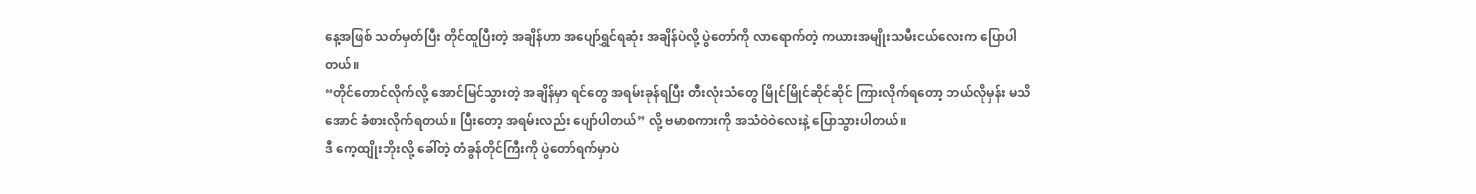နေ့အဖြစ် သတ်မှတ်ပြီး တိုင်ထူပြီးတဲ့ အချိန်ဟာ အပျော်ရွှင်ရဆုံး အချိန်ပဲလို့ ပွဲတော်ကို လာရောက်တဲ့ ကယားအမျိုးသမီးငယ်လေးက ပြောပါတယ်။
“တိုင်တောင်လိုက်လို့ အောင်မြင်သွားတဲ့ အချိန်မှာ ရင်တွေ အရမ်းခုန်ရပြီး တီးလုံးသံတွေ မြိုင်မြိုင်ဆိုင်ဆိုင် ကြားလိုက်ရတော့ ဘယ်လိုမှန်း မသိအောင် ခံစားလိုက်ရတယ်။ ပြီးတော့ အရမ်းလည်း ပျော်ပါတယ်” လို့ ဗမာစကားကို အသံဝဲဝဲလေးနဲ့ ပြောသွားပါတယ်။
ဒီ ကေ့ထျိုးဘိုးလို့ ခေါ်တဲ့ တံခွန်တိုင်ကြီးကို ပွဲတော်ရက်မှာပဲ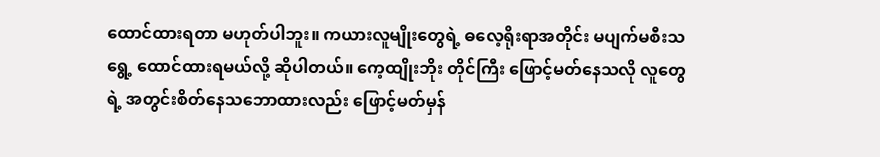ထောင်ထားရတာ မဟုတ်ပါဘူး။ ကယားလူမျိုးတွေရဲ့ ဓလေ့ရိုးရာအတိုင်း မပျက်မစီးသရွေ့ ထောင်ထားရမယ်လို့ ဆိုပါတယ်။ ကေ့ထျိုးဘိုး တိုင်ကြီး ဖြောင့်မတ်နေသလို လူတွေရဲ့ အတွင်းစိတ်နေသဘောထားလည်း ဖြောင့်မတ်မှန်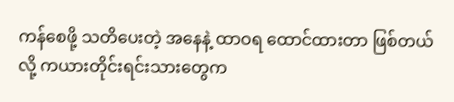ကန်စေဖို့ သတိပေးတဲ့ အနေနဲ့ ထာဝရ ထောင်ထားတာ ဖြစ်တယ်လို့ ကယားတိုင်းရင်းသားတွေက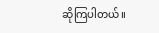ဆိုကြပါတယ်။